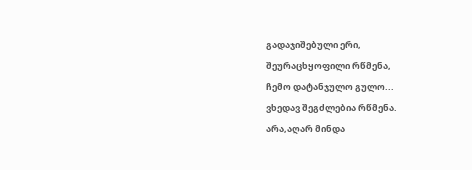გადაჯიშებული ერი,
შეურაცხყოფილი რწმენა,
ჩემო დატანჯულო გულო...
ვხედავ შეგძლებია რწმენა.
არა,აღარ მინდა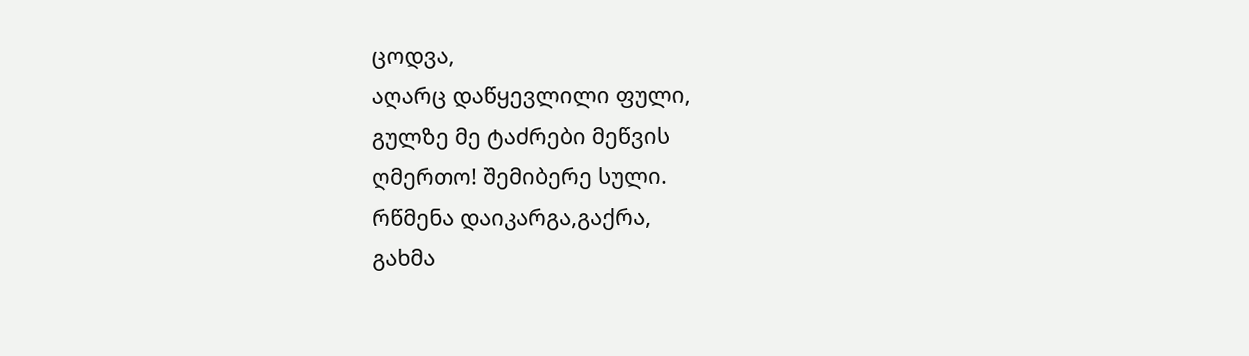ცოდვა,
აღარც დაწყევლილი ფული,
გულზე მე ტაძრები მეწვის
ღმერთო! შემიბერე სული.
რწმენა დაიკარგა,გაქრა,
გახმა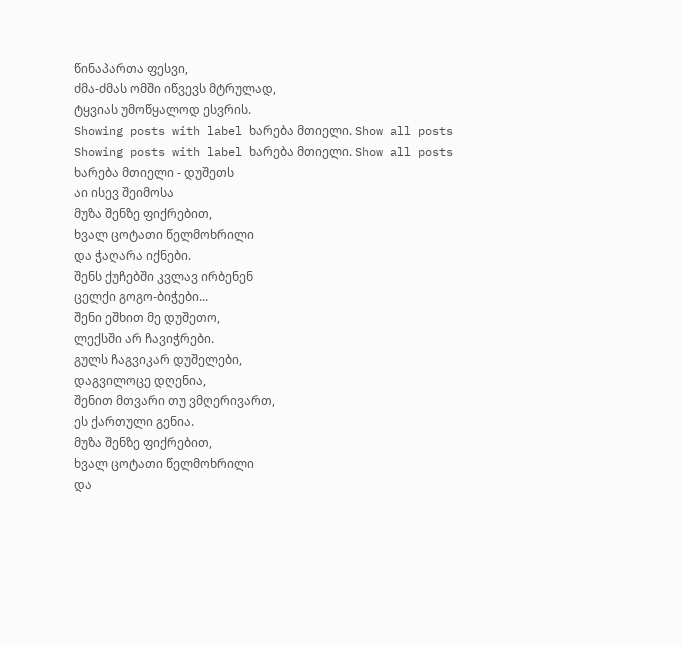წინაპართა ფესვი,
ძმა-ძმას ომში იწვევს მტრულად,
ტყვიას უმოწყალოდ ესვრის.
Showing posts with label ხარება მთიელი. Show all posts
Showing posts with label ხარება მთიელი. Show all posts
ხარება მთიელი - დუშეთს
აი ისევ შეიმოსა
მუზა შენზე ფიქრებით,
ხვალ ცოტათი წელმოხრილი
და ჭაღარა იქნები.
შენს ქუჩებში კვლავ ირბენენ
ცელქი გოგო-ბიჭები...
შენი ეშხით მე დუშეთო,
ლექსში არ ჩავიჭრები.
გულს ჩაგვიკარ დუშელები,
დაგვილოცე დღენია,
შენით მთვარი თუ ვმღერივართ,
ეს ქართული გენია.
მუზა შენზე ფიქრებით,
ხვალ ცოტათი წელმოხრილი
და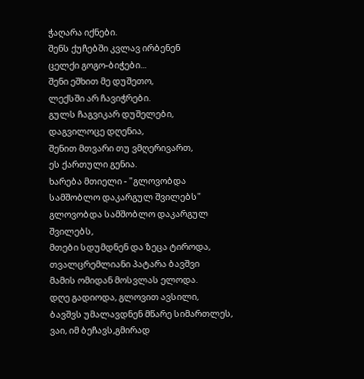ჭაღარა იქნები.
შენს ქუჩებში კვლავ ირბენენ
ცელქი გოგო-ბიჭები...
შენი ეშხით მე დუშეთო,
ლექსში არ ჩავიჭრები.
გულს ჩაგვიკარ დუშელები,
დაგვილოცე დღენია,
შენით მთვარი თუ ვმღერივართ,
ეს ქართული გენია.
ხარება მთიელი - "გლოვობდა სამშობლო დაკარგულ შვილებს"
გლოვობდა სამშობლო დაკარგულ შვილებს,
მთები სდუმდნენ და ზეცა ტიროდა,
თვალცრემლიანი პატარა ბავშვი
მამის ომიდან მოსვლას ელოდა.
დღე გადიოდა, გლოვით ავსილი,
ბავშვს უმალავდნენ მწარე სიმართლეს,
ვაი, იმ ბეჩავს,გმირად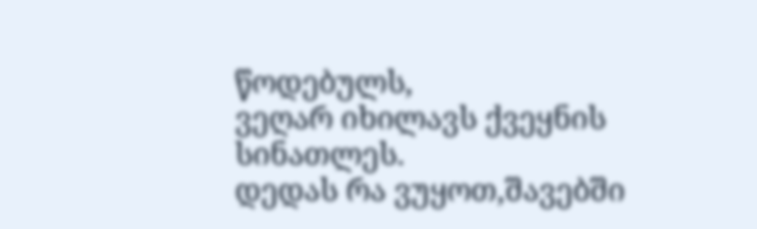წოდებულს,
ვეღარ იხილავს ქვეყნის სინათლეს.
დედას რა ვუყოთ,შავებში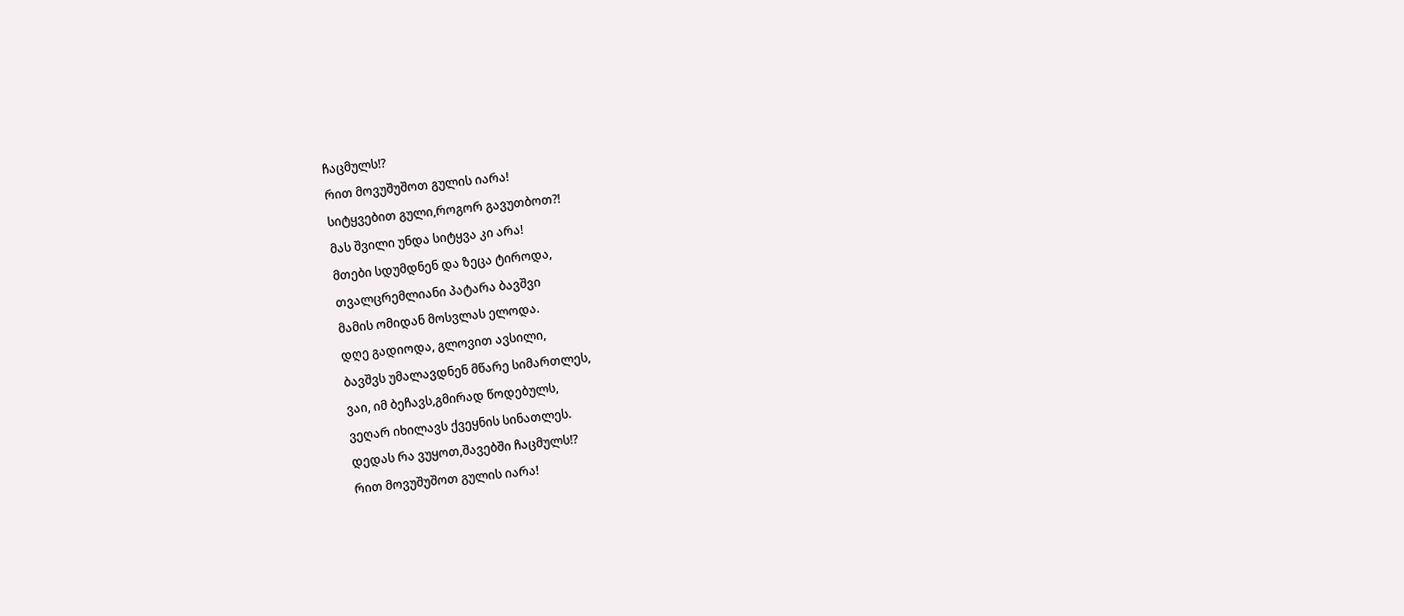ჩაცმულს!?
რით მოვუშუშოთ გულის იარა!
სიტყვებით გული,როგორ გავუთბოთ?!
მას შვილი უნდა სიტყვა კი არა!
მთები სდუმდნენ და ზეცა ტიროდა,
თვალცრემლიანი პატარა ბავშვი
მამის ომიდან მოსვლას ელოდა.
დღე გადიოდა, გლოვით ავსილი,
ბავშვს უმალავდნენ მწარე სიმართლეს,
ვაი, იმ ბეჩავს,გმირად წოდებულს,
ვეღარ იხილავს ქვეყნის სინათლეს.
დედას რა ვუყოთ,შავებში ჩაცმულს!?
რით მოვუშუშოთ გულის იარა!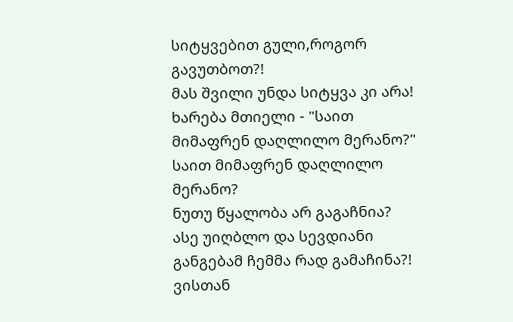სიტყვებით გული,როგორ გავუთბოთ?!
მას შვილი უნდა სიტყვა კი არა!
ხარება მთიელი - "საით მიმაფრენ დაღლილო მერანო?"
საით მიმაფრენ დაღლილო მერანო?
ნუთუ წყალობა არ გაგაჩნია?
ასე უიღბლო და სევდიანი
განგებამ ჩემმა რად გამაჩინა?!
ვისთან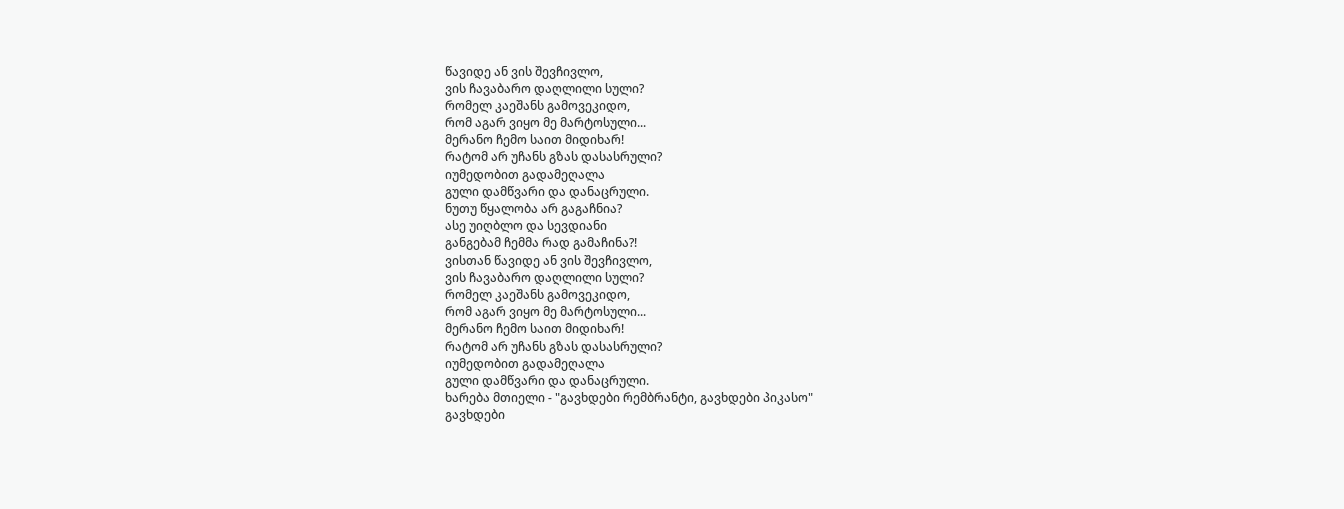წავიდე ან ვის შევჩივლო,
ვის ჩავაბარო დაღლილი სული?
რომელ კაეშანს გამოვეკიდო,
რომ აგარ ვიყო მე მარტოსული...
მერანო ჩემო საით მიდიხარ!
რატომ არ უჩანს გზას დასასრული?
იუმედობით გადამეღალა
გული დამწვარი და დანაცრული.
ნუთუ წყალობა არ გაგაჩნია?
ასე უიღბლო და სევდიანი
განგებამ ჩემმა რად გამაჩინა?!
ვისთან წავიდე ან ვის შევჩივლო,
ვის ჩავაბარო დაღლილი სული?
რომელ კაეშანს გამოვეკიდო,
რომ აგარ ვიყო მე მარტოსული...
მერანო ჩემო საით მიდიხარ!
რატომ არ უჩანს გზას დასასრული?
იუმედობით გადამეღალა
გული დამწვარი და დანაცრული.
ხარება მთიელი - "გავხდები რემბრანტი, გავხდები პიკასო"
გავხდები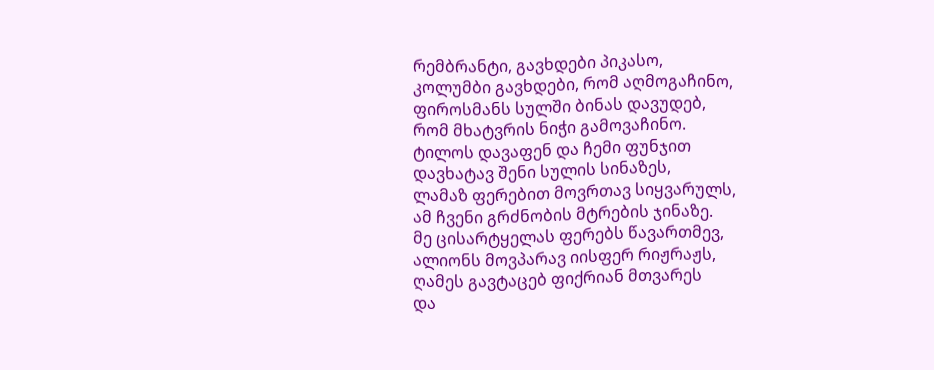რემბრანტი, გავხდები პიკასო,
კოლუმბი გავხდები, რომ აღმოგაჩინო,
ფიროსმანს სულში ბინას დავუდებ,
რომ მხატვრის ნიჭი გამოვაჩინო.
ტილოს დავაფენ და ჩემი ფუნჯით
დავხატავ შენი სულის სინაზეს,
ლამაზ ფერებით მოვრთავ სიყვარულს,
ამ ჩვენი გრძნობის მტრების ჯინაზე.
მე ცისარტყელას ფერებს წავართმევ,
ალიონს მოვპარავ იისფერ რიჟრაჟს,
ღამეს გავტაცებ ფიქრიან მთვარეს
და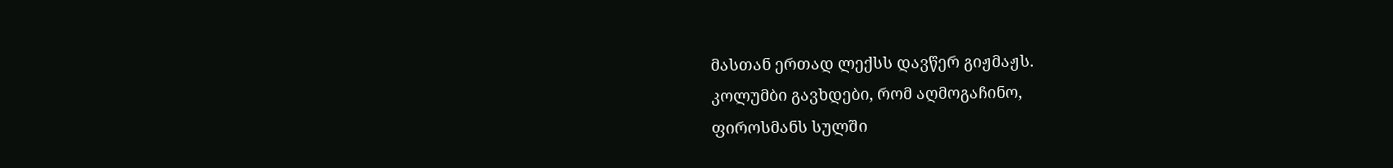მასთან ერთად ლექსს დავწერ გიჟმაჟს.
კოლუმბი გავხდები, რომ აღმოგაჩინო,
ფიროსმანს სულში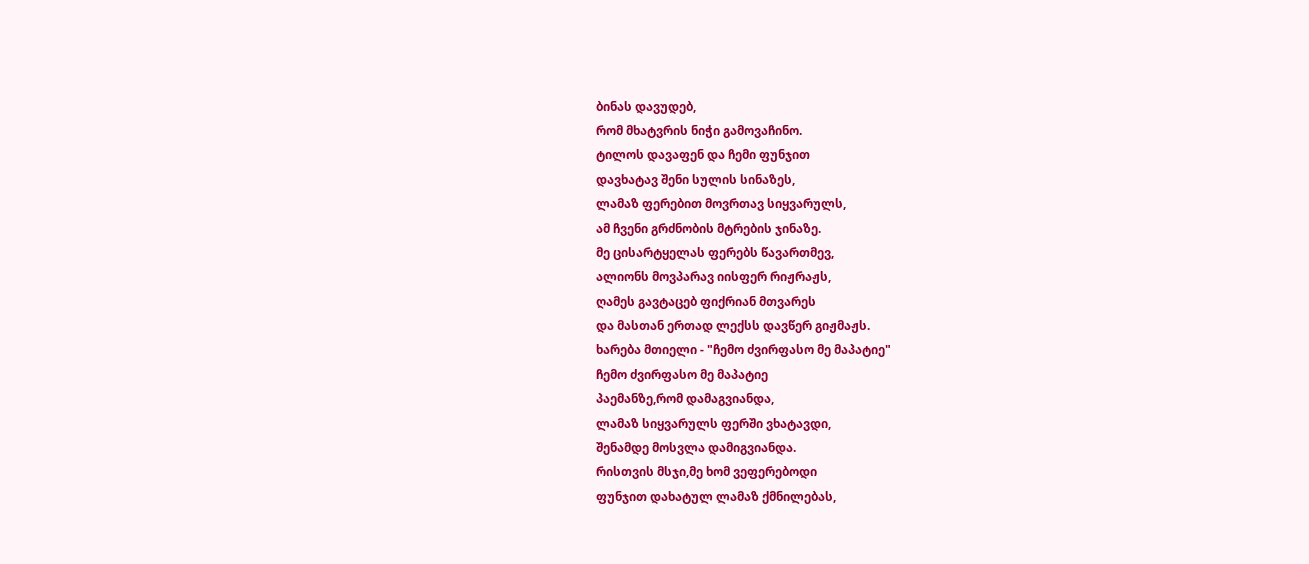ბინას დავუდებ,
რომ მხატვრის ნიჭი გამოვაჩინო.
ტილოს დავაფენ და ჩემი ფუნჯით
დავხატავ შენი სულის სინაზეს,
ლამაზ ფერებით მოვრთავ სიყვარულს,
ამ ჩვენი გრძნობის მტრების ჯინაზე.
მე ცისარტყელას ფერებს წავართმევ,
ალიონს მოვპარავ იისფერ რიჟრაჟს,
ღამეს გავტაცებ ფიქრიან მთვარეს
და მასთან ერთად ლექსს დავწერ გიჟმაჟს.
ხარება მთიელი - "ჩემო ძვირფასო მე მაპატიე"
ჩემო ძვირფასო მე მაპატიე
პაემანზე,რომ დამაგვიანდა,
ლამაზ სიყვარულს ფერში ვხატავდი,
შენამდე მოსვლა დამიგვიანდა.
რისთვის მსჯი,მე ხომ ვეფერებოდი
ფუნჯით დახატულ ლამაზ ქმნილებას,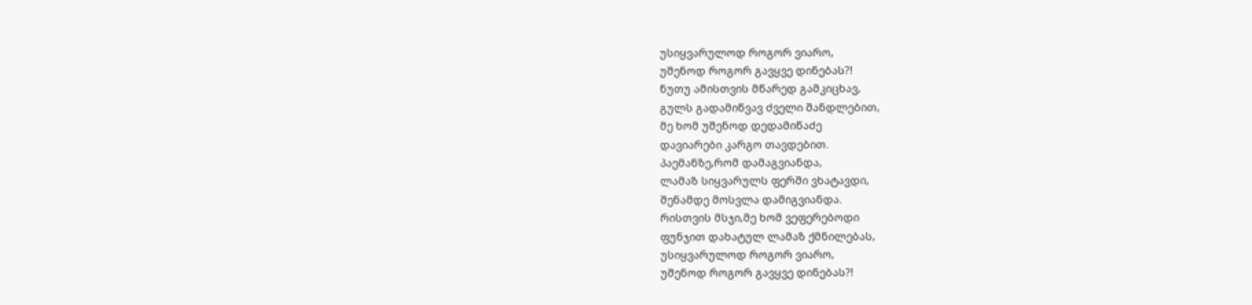უსიყვარულოდ როგორ ვიარო,
უშენოდ როგორ გავყვე დინებას?!
ნუთუ ამისთვის მწარედ გამკიცხავ,
გულს გადამიწვავ ძველი შანდლებით,
მე ხომ უშენოდ დედამიწაძე
დავიარები კარგო თავდებით.
პაემანზე,რომ დამაგვიანდა,
ლამაზ სიყვარულს ფერში ვხატავდი,
შენამდე მოსვლა დამიგვიანდა.
რისთვის მსჯი,მე ხომ ვეფერებოდი
ფუნჯით დახატულ ლამაზ ქმნილებას,
უსიყვარულოდ როგორ ვიარო,
უშენოდ როგორ გავყვე დინებას?!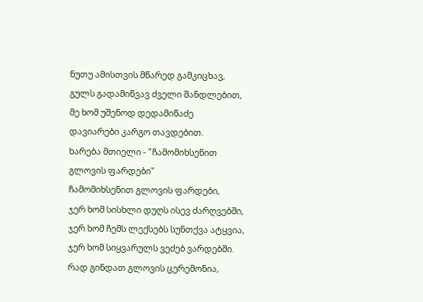ნუთუ ამისთვის მწარედ გამკიცხავ,
გულს გადამიწვავ ძველი შანდლებით,
მე ხომ უშენოდ დედამიწაძე
დავიარები კარგო თავდებით.
ხარება მთიელი - "ჩამომიხსენით გლოვის ფარდები"
ჩამომიხსენით გლოვის ფარდები,
ჯერ ხომ სისხლი დუღს ისევ ძარღვებში,
ჯერ ხომ ჩემს ლექსებს სუნთქვა ატყვია,
ჯერ ხომ სიყვარულს ვეძებ ვარდებში.
რად გინდათ გლოვის ცერემონია,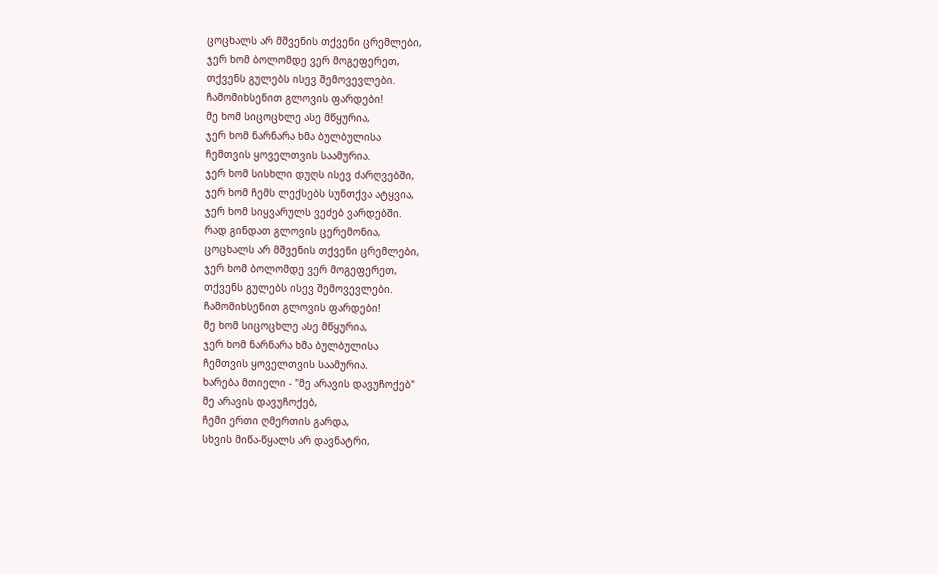ცოცხალს არ მშვენის თქვენი ცრემლები,
ჯერ ხომ ბოლომდე ვერ მოგეფერეთ,
თქვენს გულებს ისევ შემოვევლები.
ჩამომიხსენით გლოვის ფარდები!
მე ხომ სიცოცხლე ასე მწყურია,
ჯერ ხომ ნარნარა ხმა ბულბულისა
ჩემთვის ყოველთვის საამურია.
ჯერ ხომ სისხლი დუღს ისევ ძარღვებში,
ჯერ ხომ ჩემს ლექსებს სუნთქვა ატყვია,
ჯერ ხომ სიყვარულს ვეძებ ვარდებში.
რად გინდათ გლოვის ცერემონია,
ცოცხალს არ მშვენის თქვენი ცრემლები,
ჯერ ხომ ბოლომდე ვერ მოგეფერეთ,
თქვენს გულებს ისევ შემოვევლები.
ჩამომიხსენით გლოვის ფარდები!
მე ხომ სიცოცხლე ასე მწყურია,
ჯერ ხომ ნარნარა ხმა ბულბულისა
ჩემთვის ყოველთვის საამურია.
ხარება მთიელი - "მე არავის დავუჩოქებ"
მე არავის დავუჩოქებ,
ჩემი ერთი ღმერთის გარდა,
სხვის მიწა-წყალს არ დავნატრი,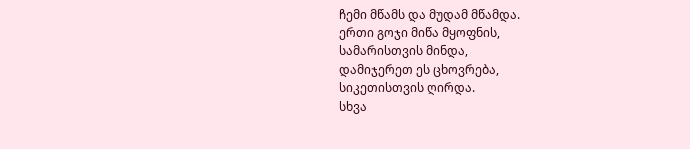ჩემი მწამს და მუდამ მწამდა.
ერთი გოჯი მიწა მყოფნის,
სამარისთვის მინდა,
დამიჯერეთ ეს ცხოვრება,
სიკეთისთვის ღირდა.
სხვა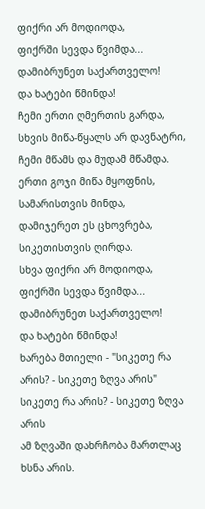ფიქრი არ მოდიოდა,
ფიქრში სევდა წვიმდა...
დამიბრუნეთ საქართველო!
და ხატები წმინდა!
ჩემი ერთი ღმერთის გარდა,
სხვის მიწა-წყალს არ დავნატრი,
ჩემი მწამს და მუდამ მწამდა.
ერთი გოჯი მიწა მყოფნის,
სამარისთვის მინდა,
დამიჯერეთ ეს ცხოვრება,
სიკეთისთვის ღირდა.
სხვა ფიქრი არ მოდიოდა,
ფიქრში სევდა წვიმდა...
დამიბრუნეთ საქართველო!
და ხატები წმინდა!
ხარება მთიელი - "სიკეთე რა არის? - სიკეთე ზღვა არის"
სიკეთე რა არის? - სიკეთე ზღვა არის
ამ ზღვაში დახრჩობა მართლაც ხსნა არის.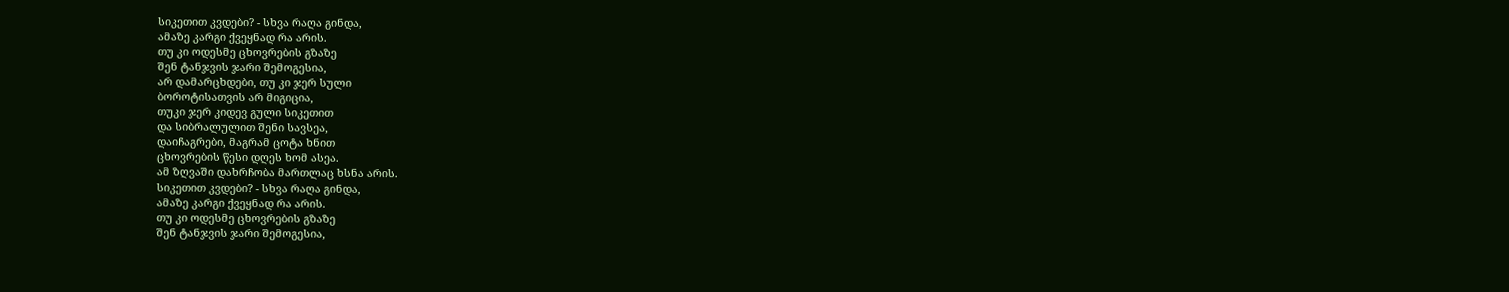სიკეთით კვდები? - სხვა რაღა გინდა,
ამაზე კარგი ქვეყნად რა არის.
თუ კი ოდესმე ცხოვრების გზაზე
შენ ტანჯვის ჯარი შემოგესია,
არ დამარცხდები, თუ კი ჯერ სული
ბოროტისათვის არ მიგიცია,
თუკი ჯერ კიდევ გული სიკეთით
და სიბრალულით შენი სავსეა,
დაიჩაგრები, მაგრამ ცოტა ხნით
ცხოვრების წესი დღეს ხომ ასეა.
ამ ზღვაში დახრჩობა მართლაც ხსნა არის.
სიკეთით კვდები? - სხვა რაღა გინდა,
ამაზე კარგი ქვეყნად რა არის.
თუ კი ოდესმე ცხოვრების გზაზე
შენ ტანჯვის ჯარი შემოგესია,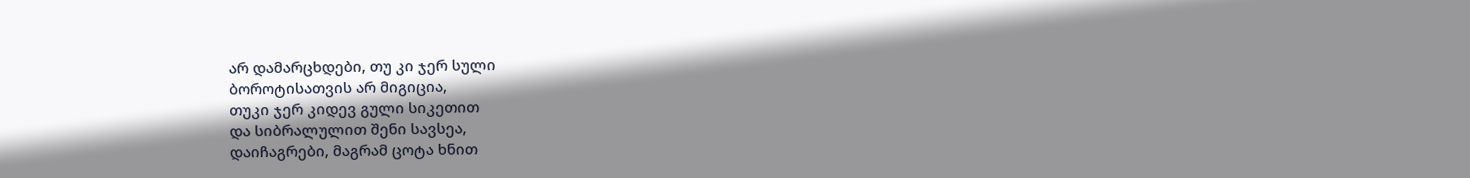არ დამარცხდები, თუ კი ჯერ სული
ბოროტისათვის არ მიგიცია,
თუკი ჯერ კიდევ გული სიკეთით
და სიბრალულით შენი სავსეა,
დაიჩაგრები, მაგრამ ცოტა ხნით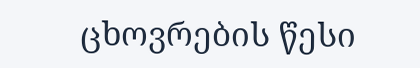ცხოვრების წესი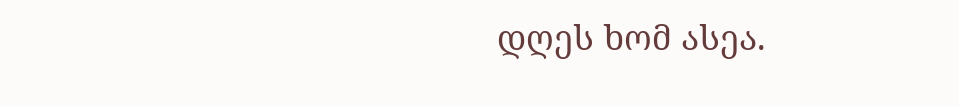დღეს ხომ ასეა.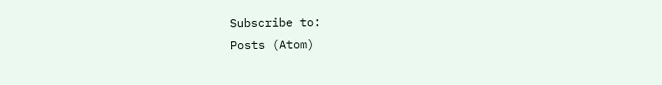Subscribe to:
Posts (Atom)